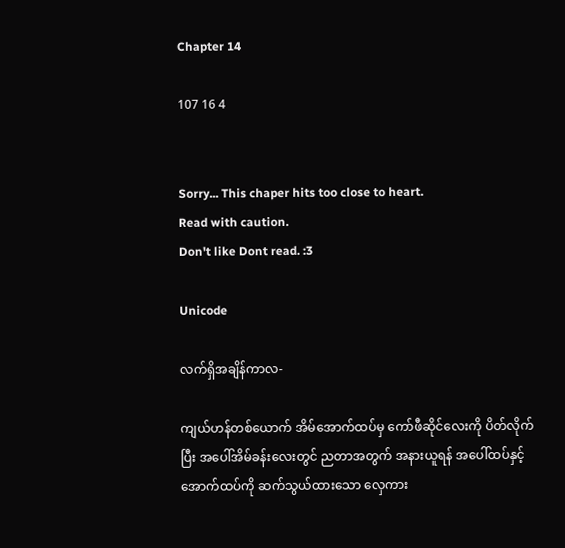Chapter 14

107 16 4


Sorry... This chaper hits too close to heart.
Read with caution.
Don't like Dont read. :3

Unicode

လက်ရှိအချိန်ကာလ-

ကျယ်ဟန်တစ်ယောက် အိမ်အောက်ထပ်မှ ကော်ဖီဆိုင်လေးကို ပိတ်လိုက်ပြီး အပေါ်အိမ်ခန်းလေးတွင် ညတာအတွက် အနားယူရန် အပေါ်ထပ်နှင့် အောက်ထပ်ကို ဆက်သွယ်ထားသော လှေကား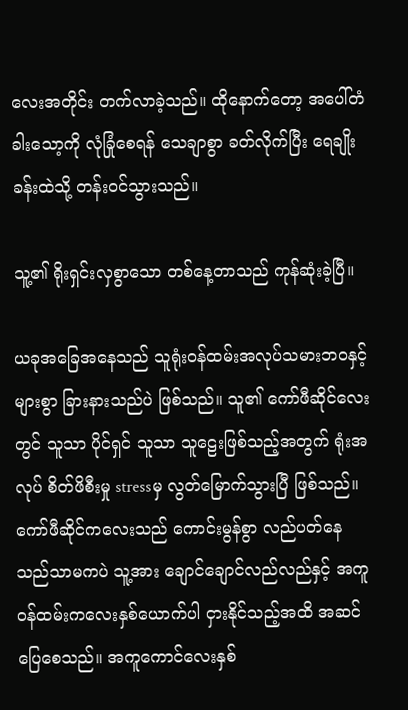လေးအတိုင်း တက်လာခဲ့သည်။ ထိုနောက်တော့ အပေါ်တံခါးသော့ကို လုံခြုံစေရန် သေချာစွာ ခတ်လိုက်ပြီး ရေချိုးခန်းထဲသို့ တန်းဝင်သွားသည်။

သူ့၏ ရိုးရှင်းလှစွာသော တစ်နေ့တာသည် ကုန်ဆုံးခဲ့ပြီ။

ယခုအခြေအနေသည် သူရုံးဝန်ထမ်းအလုပ်သမားဘဝနှင့် များစွာ ခြားနားသည်ပဲ ဖြစ်သည်။ သူ၏ ကော်ဖီဆိုင်လေးတွင် သူသာ ပိုင်ရှင် သူသာ သူဠေးဖြစ်သည့်အတွက် ရုံးအလုပ် စိတ်ဖိစီးမှု stressမှ လွတ်မြောက်သွားပြီ ဖြစ်သည်။ ကော်ဖီဆိုင်ကလေးသည် ကောင်းမွန်စွာ လည်ပတ်နေသည်သာမကပဲ သူ့အား ချောင်ချောင်လည်လည်နှင့် အကူဝန်ထမ်းကလေးနှစ်ယောက်ပါ ငှားနိုင်သည့်အထိ အဆင်ပြေစေသည်။ အကူကောင်လေးနှစ်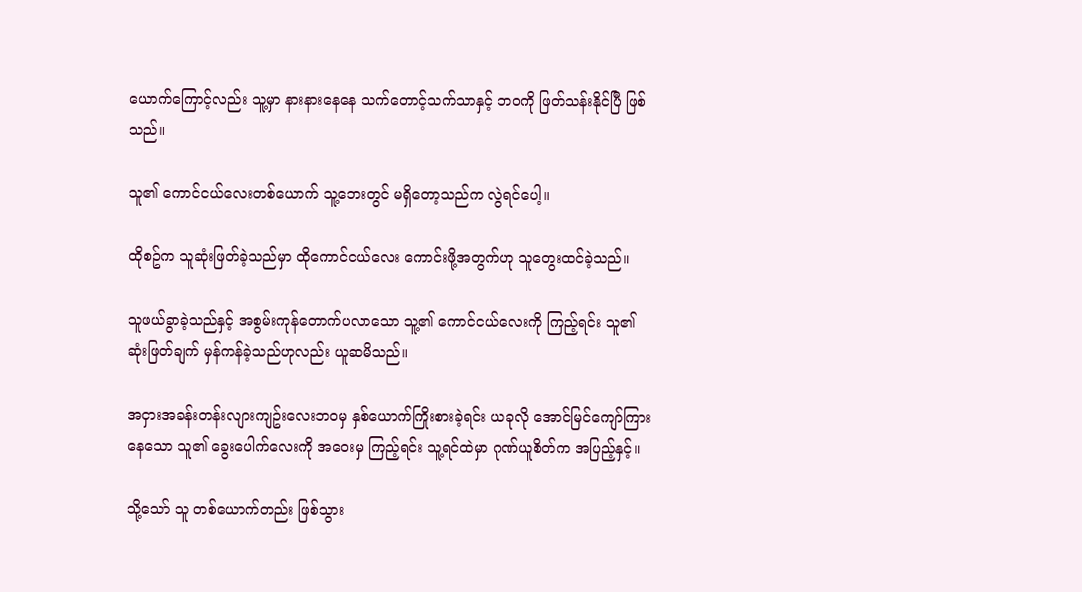ယောက်ကြောင့်လည်း သူ့မှာ နားနားနေနေ သက်တောင့်သက်သာနှင့် ဘဝကို ဖြတ်သန်းနိုင်ပြီ ဖြစ်သည်။

သူ၏ ကောင်ငယ်လေးတစ်ယောက် သူ့ဘေးတွင် မရှိတော့သည်က လွဲရင်ပေါ့။

ထိုစဥ်က သူဆုံးဖြတ်ခဲ့သည်မှာ ထိုကောင်ငယ်လေး ကောင်းဖို့အတွက်ဟု သူတွေးထင်ခဲ့သည်။

သူဖယ်ခွာခဲ့သည်နှင့် အစွမ်းကုန်တောက်ပလာသော သူ့၏ ကောင်ငယ်လေးကို ကြည့်ရင်း သူ၏ ဆုံးဖြတ်ချက် မှန်ကန်ခဲ့သည်ဟုလည်း ယူဆမိသည်။

အငှားအခန်းတန်းလျားကျဥ်းလေးဘဝမှ နှစ်ယောက်ကြိုးစားခဲ့ရင်း ယခုလို အောင်မြင်ကျော်ကြားနေသော သူ၏ ခွေးပေါက်လေးကို အဝေးမှ ကြည့်ရင်း သူ့ရင်ထဲမှာ ဂုဏ်ယူစိတ်က အပြည့်နှင့်။

သို့သော် သူ တစ်ယောက်တည်း ဖြစ်သွား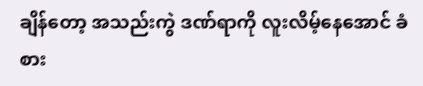ချိန်တော့ အသည်းကွဲ ဒဏ်ရာကို လူးလိမ့်နေအောင် ခံစား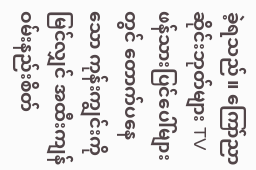ခဲ့ရသည်။ ကြော်ညာဆိုင်းဘုတ်များ TVဖန်သားပြင်ပေါ်များတွင် တောက်ပနေသော ကုန်းကျွင်းကို မြင်လျှင် အထီးကျန် ဝမ်းနည်းစိတ်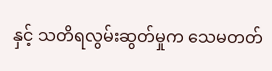နှင့် သတိရလွမ်းဆွတ်မှုက သေမတတ်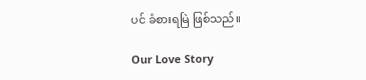ပင် ခံစားရမြဲ ဖြစ်သည်။

Our Love Story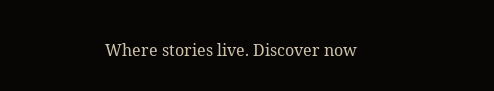Where stories live. Discover now